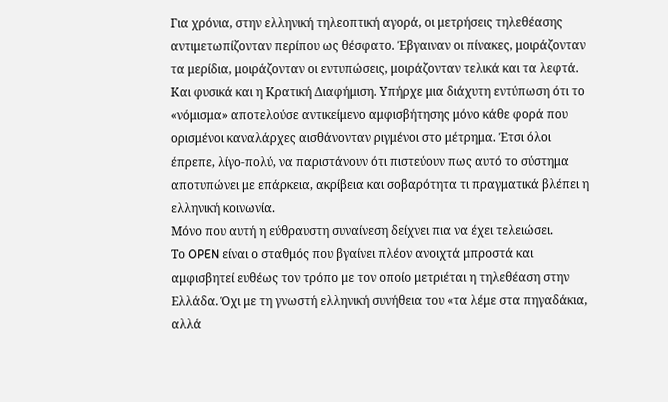Για χρόνια, στην ελληνική τηλεοπτική αγορά, οι μετρήσεις τηλεθέασης αντιμετωπίζονταν περίπου ως θέσφατο. Έβγαιναν οι πίνακες, μοιράζονταν τα μερίδια, μοιράζονταν οι εντυπώσεις, μοιράζονταν τελικά και τα λεφτά. Και φυσικά και η Κρατική Διαφήμιση. Υπήρχε μια διάχυτη εντύπωση ότι το «νόμισμα» αποτελούσε αντικείμενο αμφισβήτησης μόνο κάθε φορά που ορισμένοι καναλάρχες αισθάνονταν ριγμένοι στο μέτρημα. Έτσι όλοι έπρεπε, λίγο-πολύ, να παριστάνουν ότι πιστεύουν πως αυτό το σύστημα αποτυπώνει με επάρκεια, ακρίβεια και σοβαρότητα τι πραγματικά βλέπει η ελληνική κοινωνία.
Μόνο που αυτή η εύθραυστη συναίνεση δείχνει πια να έχει τελειώσει.
Το OPEN είναι ο σταθμός που βγαίνει πλέον ανοιχτά μπροστά και αμφισβητεί ευθέως τον τρόπο με τον οποίο μετριέται η τηλεθέαση στην Ελλάδα. Όχι με τη γνωστή ελληνική συνήθεια του «τα λέμε στα πηγαδάκια, αλλά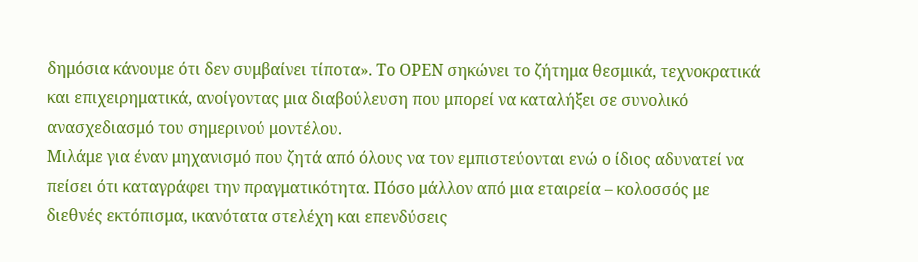δημόσια κάνουμε ότι δεν συμβαίνει τίποτα». Το OPEN σηκώνει το ζήτημα θεσμικά, τεχνοκρατικά και επιχειρηματικά, ανοίγοντας μια διαβούλευση που μπορεί να καταλήξει σε συνολικό ανασχεδιασμό του σημερινού μοντέλου.
Μιλάμε για έναν μηχανισμό που ζητά από όλους να τον εμπιστεύονται ενώ ο ίδιος αδυνατεί να πείσει ότι καταγράφει την πραγματικότητα. Πόσο μάλλον από μια εταιρεία – κολοσσός με διεθνές εκτόπισμα, ικανότατα στελέχη και επενδύσεις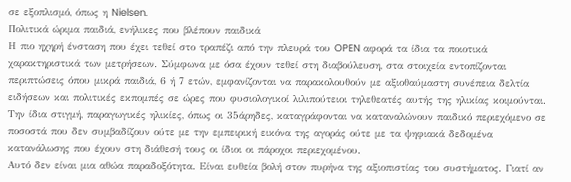σε εξοπλισμό, όπως η Nielsen.
Πολιτικά ώριμα παιδιά, ενήλικες που βλέπουν παιδικά
Η πιο ηχηρή ένσταση που έχει τεθεί στο τραπέζι από την πλευρά του OPEN αφορά τα ίδια τα ποιοτικά χαρακτηριστικά των μετρήσεων. Σύμφωνα με όσα έχουν τεθεί στη διαβούλευση, στα στοιχεία εντοπίζονται περιπτώσεις όπου μικρά παιδιά, 6 ή 7 ετών, εμφανίζονται να παρακολουθούν με αξιοθαύμαστη συνέπεια δελτία ειδήσεων και πολιτικές εκπομπές σε ώρες που φυσιολογικοί λιλιπούτειοι τηλεθεατές αυτής της ηλικίας κοιμούνται. Την ίδια στιγμή, παραγωγικές ηλικίες, όπως οι 35άρηδες, καταγράφονται να καταναλώνουν παιδικό περιεχόμενο σε ποσοστά που δεν συμβαδίζουν ούτε με την εμπειρική εικόνα της αγοράς ούτε με τα ψηφιακά δεδομένα κατανάλωσης που έχουν στη διάθεσή τους οι ίδιοι οι πάροχοι περιεχομένου.
Αυτό δεν είναι μια αθώα παραδοξότητα. Είναι ευθεία βολή στον πυρήνα της αξιοπιστίας του συστήματος. Γιατί αν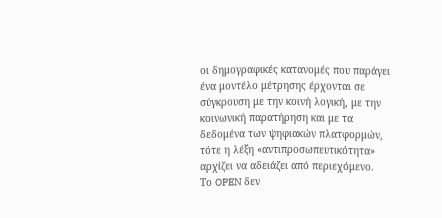οι δημογραφικές κατανομές που παράγει ένα μοντέλο μέτρησης έρχονται σε σύγκρουση με την κοινή λογική, με την κοινωνική παρατήρηση και με τα δεδομένα των ψηφιακών πλατφορμών, τότε η λέξη «αντιπροσωπευτικότητα» αρχίζει να αδειάζει από περιεχόμενο.
Το OPEN δεν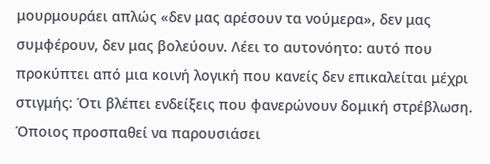μουρμουράει απλώς «δεν μας αρέσουν τα νούμερα», δεν μας συμφέρουν, δεν μας βολεύουν. Λέει το αυτονόητο: αυτό που προκύπτει από μια κοινή λογική που κανείς δεν επικαλείται μέχρι στιγμής: Ότι βλέπει ενδείξεις που φανερώνουν δομική στρέβλωση.
Όποιος προσπαθεί να παρουσιάσει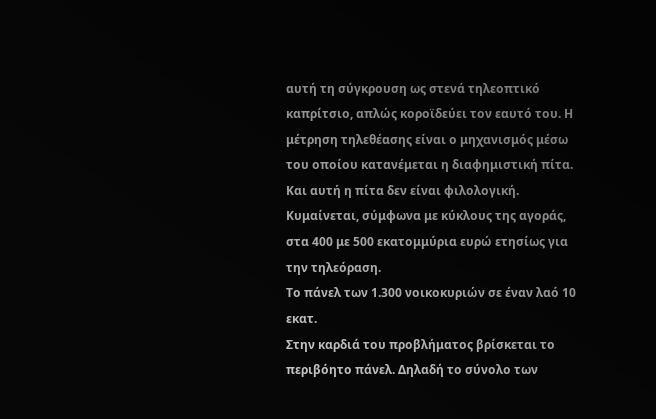αυτή τη σύγκρουση ως στενά τηλεοπτικό καπρίτσιο, απλώς κοροϊδεύει τον εαυτό του. Η μέτρηση τηλεθέασης είναι ο μηχανισμός μέσω του οποίου κατανέμεται η διαφημιστική πίτα. Και αυτή η πίτα δεν είναι φιλολογική. Κυμαίνεται, σύμφωνα με κύκλους της αγοράς, στα 400 με 500 εκατομμύρια ευρώ ετησίως για την τηλεόραση.
Το πάνελ των 1.300 νοικοκυριών σε έναν λαό 10 εκατ.
Στην καρδιά του προβλήματος βρίσκεται το περιβόητο πάνελ. Δηλαδή το σύνολο των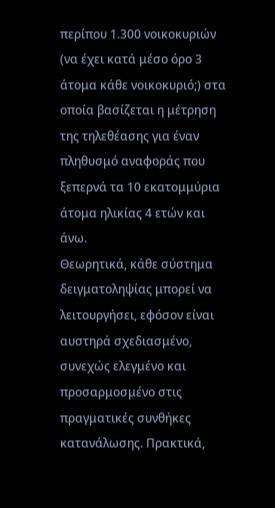περίπου 1.300 νοικοκυριών (να έχει κατά μέσο όρο 3 άτομα κάθε νοικοκυριό;) στα οποία βασίζεται η μέτρηση της τηλεθέασης για έναν πληθυσμό αναφοράς που ξεπερνά τα 10 εκατομμύρια άτομα ηλικίας 4 ετών και άνω.
Θεωρητικά, κάθε σύστημα δειγματοληψίας μπορεί να λειτουργήσει, εφόσον είναι αυστηρά σχεδιασμένο, συνεχώς ελεγμένο και προσαρμοσμένο στις πραγματικές συνθήκες κατανάλωσης. Πρακτικά,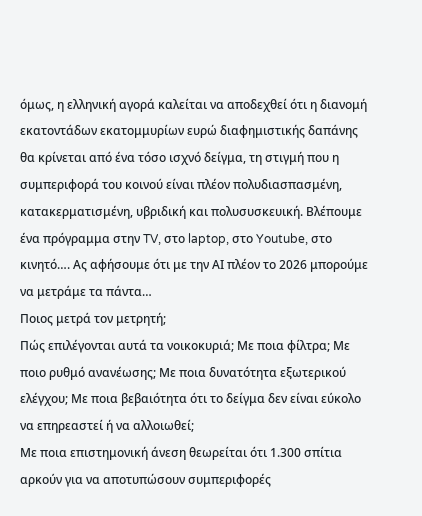όμως, η ελληνική αγορά καλείται να αποδεχθεί ότι η διανομή εκατοντάδων εκατομμυρίων ευρώ διαφημιστικής δαπάνης θα κρίνεται από ένα τόσο ισχνό δείγμα, τη στιγμή που η συμπεριφορά του κοινού είναι πλέον πολυδιασπασμένη, κατακερματισμένη, υβριδική και πολυσυσκευική. Βλέπουμε ένα πρόγραμμα στην TV, στο laptop, στο Youtube, στο κινητό…. Ας αφήσουμε ότι με την ΑΙ πλέον το 2026 μπορούμε να μετράμε τα πάντα…
Ποιος μετρά τον μετρητή;
Πώς επιλέγονται αυτά τα νοικοκυριά; Με ποια φίλτρα; Με ποιο ρυθμό ανανέωσης; Με ποια δυνατότητα εξωτερικού ελέγχου; Με ποια βεβαιότητα ότι το δείγμα δεν είναι εύκολο να επηρεαστεί ή να αλλοιωθεί;
Με ποια επιστημονική άνεση θεωρείται ότι 1.300 σπίτια αρκούν για να αποτυπώσουν συμπεριφορές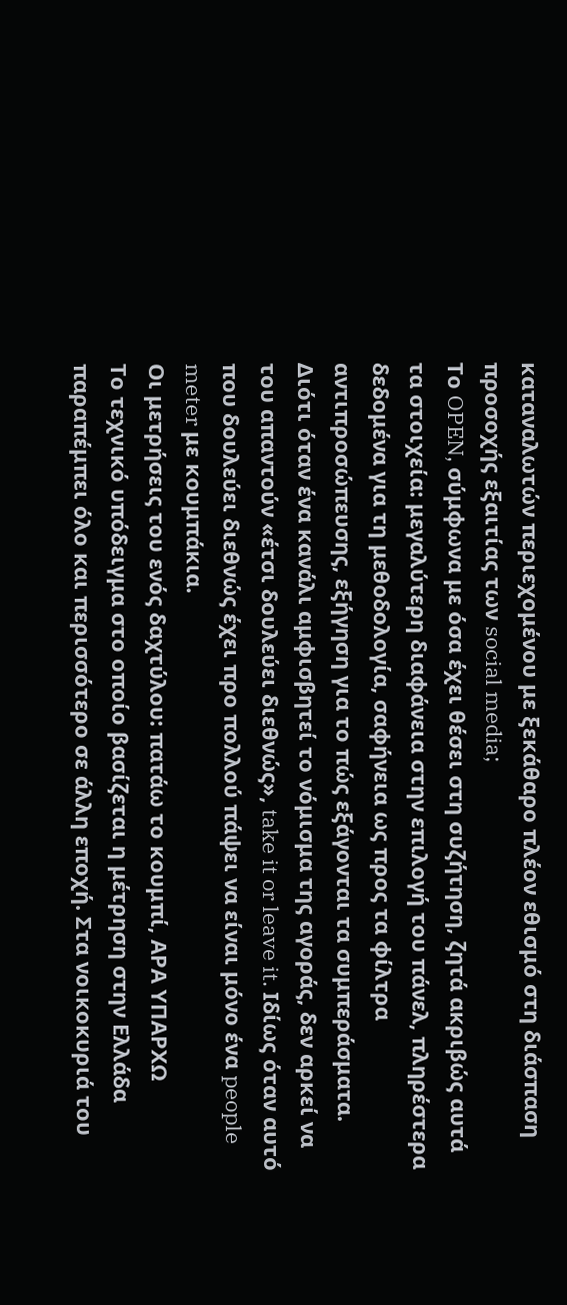καταναλωτών περιεχομένου με ξεκάθαρο πλέον εθισμό στη διάσπαση προσοχής εξαιτίας των social media;
Το OPEN, σύμφωνα με όσα έχει θέσει στη συζήτηση, ζητά ακριβώς αυτά τα στοιχεία: μεγαλύτερη διαφάνεια στην επιλογή του πάνελ, πληρέστερα δεδομένα για τη μεθοδολογία, σαφήνεια ως προς τα φίλτρα αντιπροσώπευσης, εξήγηση για το πώς εξάγονται τα συμπεράσματα. Διότι όταν ένα κανάλι αμφισβητεί το νόμισμα της αγοράς, δεν αρκεί να του απαντούν «έτσι δουλεύει διεθνώς», take it or leave it. Ιδίως όταν αυτό που δουλεύει διεθνώς έχει προ πολλού πάψει να είναι μόνο ένα people meter με κουμπάκια.
Οι μετρήσεις του ενός δαχτύλου: πατάω το κουμπί, ΑΡΑ ΥΠΑΡΧΩ
Το τεχνικό υπόδειγμα στο οποίο βασίζεται η μέτρηση στην Ελλάδα παραπέμπει όλο και περισσότερο σε άλλη εποχή. Στα νοικοκυριά του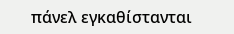πάνελ εγκαθίστανται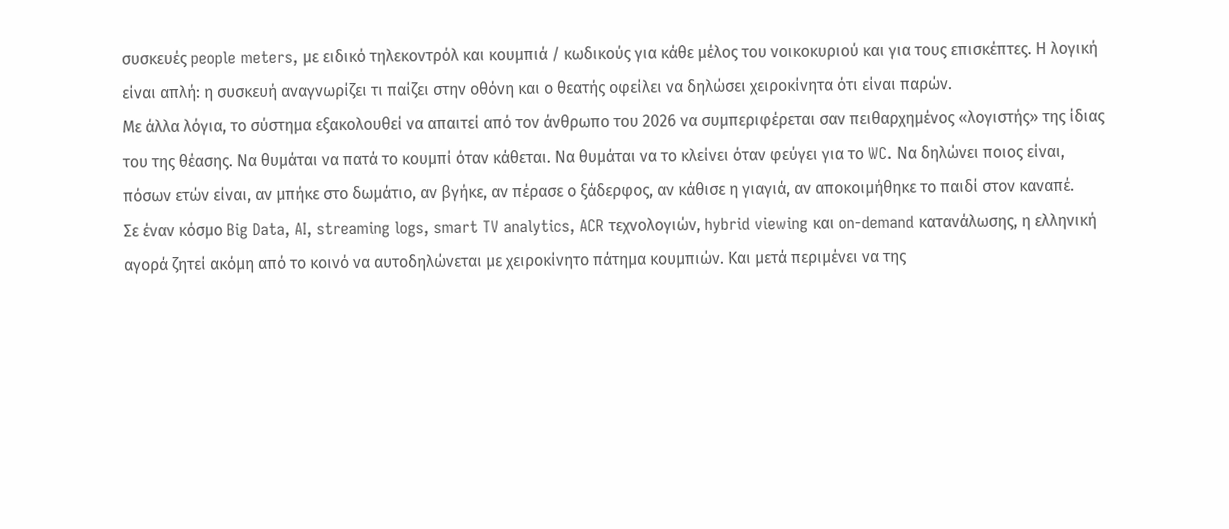συσκευές people meters, με ειδικό τηλεκοντρόλ και κουμπιά / κωδικούς για κάθε μέλος του νοικοκυριού και για τους επισκέπτες. Η λογική είναι απλή: η συσκευή αναγνωρίζει τι παίζει στην οθόνη και ο θεατής οφείλει να δηλώσει χειροκίνητα ότι είναι παρών.
Με άλλα λόγια, το σύστημα εξακολουθεί να απαιτεί από τον άνθρωπο του 2026 να συμπεριφέρεται σαν πειθαρχημένος «λογιστής» της ίδιας του της θέασης. Να θυμάται να πατά το κουμπί όταν κάθεται. Να θυμάται να το κλείνει όταν φεύγει για το WC. Να δηλώνει ποιος είναι, πόσων ετών είναι, αν μπήκε στο δωμάτιο, αν βγήκε, αν πέρασε ο ξάδερφος, αν κάθισε η γιαγιά, αν αποκοιμήθηκε το παιδί στον καναπέ.
Σε έναν κόσμο Big Data, AI, streaming logs, smart TV analytics, ACR τεχνολογιών, hybrid viewing και on-demand κατανάλωσης, η ελληνική αγορά ζητεί ακόμη από το κοινό να αυτοδηλώνεται με χειροκίνητο πάτημα κουμπιών. Και μετά περιμένει να της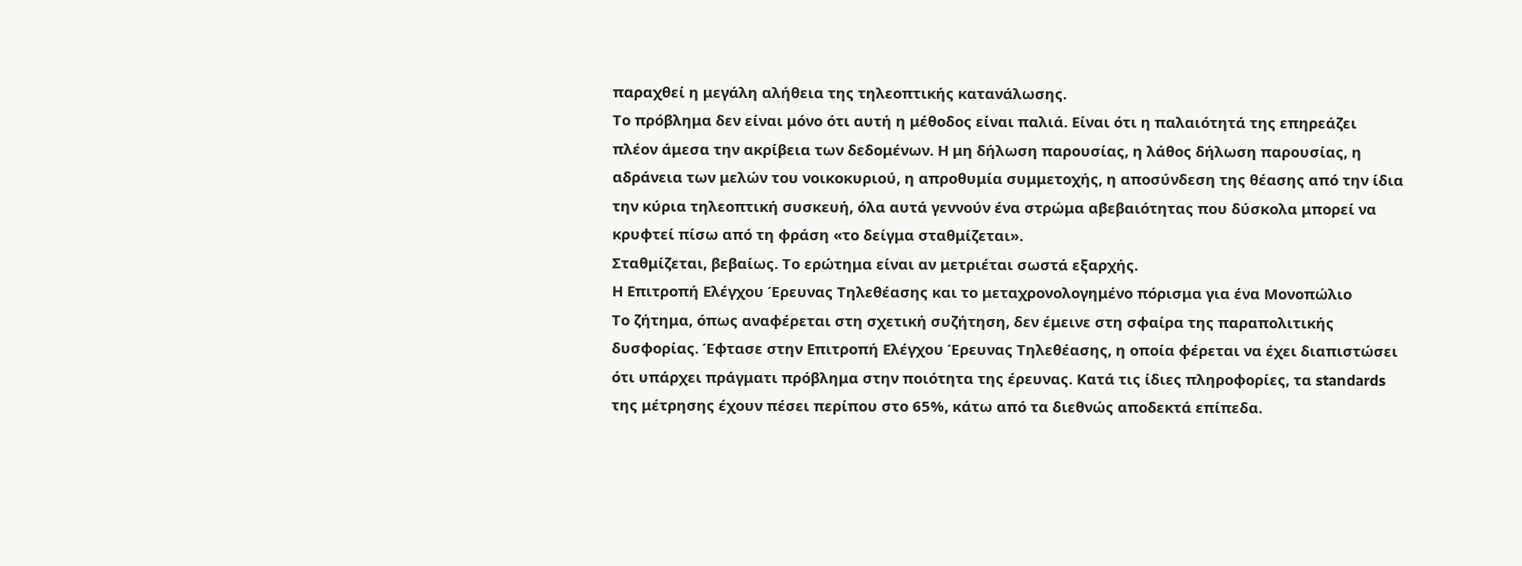παραχθεί η μεγάλη αλήθεια της τηλεοπτικής κατανάλωσης.
Το πρόβλημα δεν είναι μόνο ότι αυτή η μέθοδος είναι παλιά. Είναι ότι η παλαιότητά της επηρεάζει πλέον άμεσα την ακρίβεια των δεδομένων. Η μη δήλωση παρουσίας, η λάθος δήλωση παρουσίας, η αδράνεια των μελών του νοικοκυριού, η απροθυμία συμμετοχής, η αποσύνδεση της θέασης από την ίδια την κύρια τηλεοπτική συσκευή, όλα αυτά γεννούν ένα στρώμα αβεβαιότητας που δύσκολα μπορεί να κρυφτεί πίσω από τη φράση «το δείγμα σταθμίζεται».
Σταθμίζεται, βεβαίως. Το ερώτημα είναι αν μετριέται σωστά εξαρχής.
Η Επιτροπή Ελέγχου Έρευνας Τηλεθέασης και το μεταχρονολογημένο πόρισμα για ένα Μονοπώλιο
Το ζήτημα, όπως αναφέρεται στη σχετική συζήτηση, δεν έμεινε στη σφαίρα της παραπολιτικής δυσφορίας. Έφτασε στην Επιτροπή Ελέγχου Έρευνας Τηλεθέασης, η οποία φέρεται να έχει διαπιστώσει ότι υπάρχει πράγματι πρόβλημα στην ποιότητα της έρευνας. Κατά τις ίδιες πληροφορίες, τα standards της μέτρησης έχουν πέσει περίπου στο 65%, κάτω από τα διεθνώς αποδεκτά επίπεδα.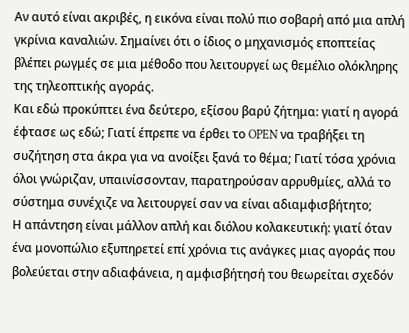Αν αυτό είναι ακριβές, η εικόνα είναι πολύ πιο σοβαρή από μια απλή γκρίνια καναλιών. Σημαίνει ότι ο ίδιος ο μηχανισμός εποπτείας βλέπει ρωγμές σε μια μέθοδο που λειτουργεί ως θεμέλιο ολόκληρης της τηλεοπτικής αγοράς.
Και εδώ προκύπτει ένα δεύτερο, εξίσου βαρύ ζήτημα: γιατί η αγορά έφτασε ως εδώ; Γιατί έπρεπε να έρθει το OPEN να τραβήξει τη συζήτηση στα άκρα για να ανοίξει ξανά το θέμα; Γιατί τόσα χρόνια όλοι γνώριζαν, υπαινίσσονταν, παρατηρούσαν αρρυθμίες, αλλά το σύστημα συνέχιζε να λειτουργεί σαν να είναι αδιαμφισβήτητο;
Η απάντηση είναι μάλλον απλή και διόλου κολακευτική: γιατί όταν ένα μονοπώλιο εξυπηρετεί επί χρόνια τις ανάγκες μιας αγοράς που βολεύεται στην αδιαφάνεια, η αμφισβήτησή του θεωρείται σχεδόν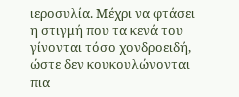ιεροσυλία. Μέχρι να φτάσει η στιγμή που τα κενά του γίνονται τόσο χονδροειδή, ώστε δεν κουκουλώνονται πια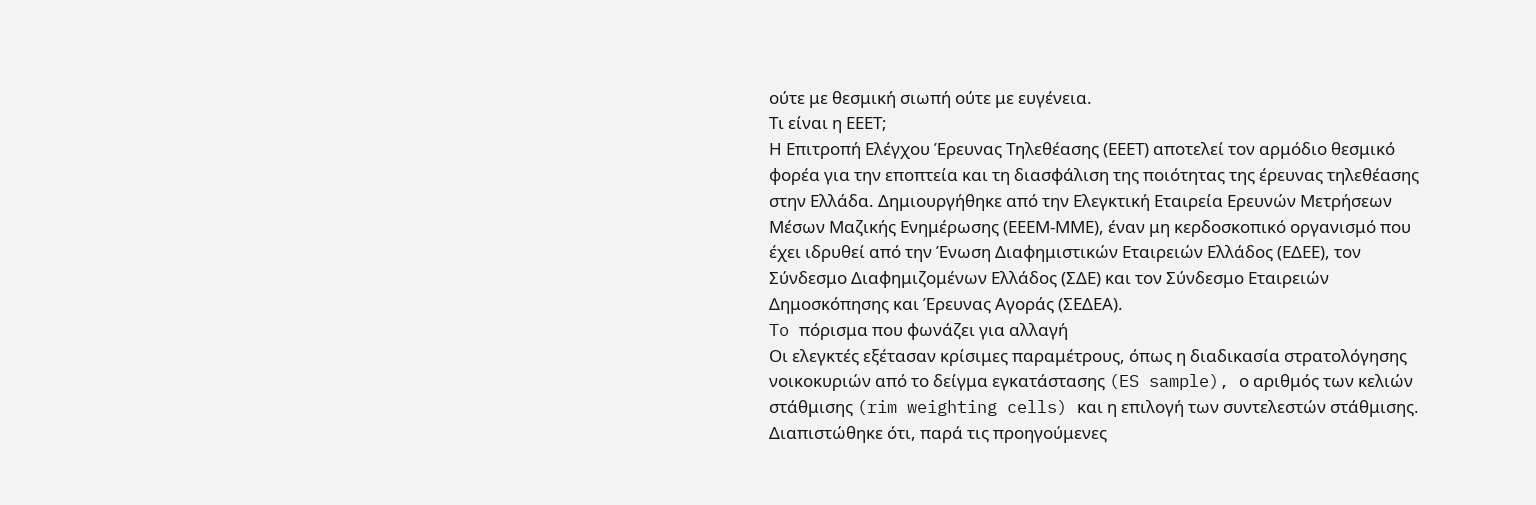ούτε με θεσμική σιωπή ούτε με ευγένεια.
Τι είναι η ΕΕΕΤ;
Η Επιτροπή Ελέγχου Έρευνας Τηλεθέασης (ΕΕΕΤ) αποτελεί τον αρμόδιο θεσμικό φορέα για την εποπτεία και τη διασφάλιση της ποιότητας της έρευνας τηλεθέασης στην Ελλάδα. Δημιουργήθηκε από την Ελεγκτική Εταιρεία Ερευνών Μετρήσεων Μέσων Μαζικής Ενημέρωσης (ΕΕΕΜ-ΜΜΕ), έναν μη κερδοσκοπικό οργανισμό που έχει ιδρυθεί από την Ένωση Διαφημιστικών Εταιρειών Ελλάδος (ΕΔΕΕ), τον Σύνδεσμο Διαφημιζομένων Ελλάδος (ΣΔΕ) και τον Σύνδεσμο Εταιρειών Δημοσκόπησης και Έρευνας Αγοράς (ΣΕΔΕΑ).
To πόρισμα που φωνάζει για αλλαγή
Οι ελεγκτές εξέτασαν κρίσιμες παραμέτρους, όπως η διαδικασία στρατολόγησης νοικοκυριών από το δείγμα εγκατάστασης (ES sample), ο αριθμός των κελιών στάθμισης (rim weighting cells) και η επιλογή των συντελεστών στάθμισης. Διαπιστώθηκε ότι, παρά τις προηγούμενες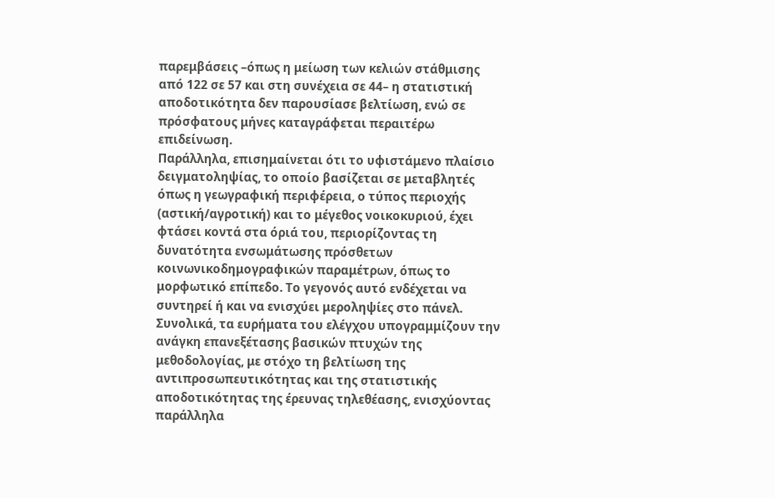παρεμβάσεις –όπως η μείωση των κελιών στάθμισης από 122 σε 57 και στη συνέχεια σε 44– η στατιστική αποδοτικότητα δεν παρουσίασε βελτίωση, ενώ σε πρόσφατους μήνες καταγράφεται περαιτέρω επιδείνωση.
Παράλληλα, επισημαίνεται ότι το υφιστάμενο πλαίσιο δειγματοληψίας, το οποίο βασίζεται σε μεταβλητές όπως η γεωγραφική περιφέρεια, ο τύπος περιοχής (αστική/αγροτική) και το μέγεθος νοικοκυριού, έχει φτάσει κοντά στα όριά του, περιορίζοντας τη δυνατότητα ενσωμάτωσης πρόσθετων κοινωνικοδημογραφικών παραμέτρων, όπως το μορφωτικό επίπεδο. Το γεγονός αυτό ενδέχεται να συντηρεί ή και να ενισχύει μεροληψίες στο πάνελ.
Συνολικά, τα ευρήματα του ελέγχου υπογραμμίζουν την ανάγκη επανεξέτασης βασικών πτυχών της μεθοδολογίας, με στόχο τη βελτίωση της αντιπροσωπευτικότητας και της στατιστικής αποδοτικότητας της έρευνας τηλεθέασης, ενισχύοντας παράλληλα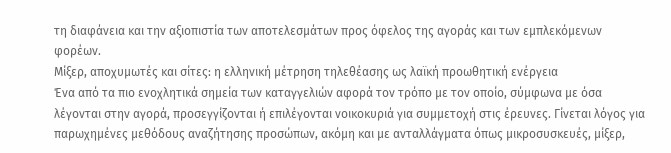τη διαφάνεια και την αξιοπιστία των αποτελεσμάτων προς όφελος της αγοράς και των εμπλεκόμενων φορέων.
Μίξερ, αποχυμωτές και σίτες: η ελληνική μέτρηση τηλεθέασης ως λαϊκή προωθητική ενέργεια
Ένα από τα πιο ενοχλητικά σημεία των καταγγελιών αφορά τον τρόπο με τον οποίο, σύμφωνα με όσα λέγονται στην αγορά, προσεγγίζονται ή επιλέγονται νοικοκυριά για συμμετοχή στις έρευνες. Γίνεται λόγος για παρωχημένες μεθόδους αναζήτησης προσώπων, ακόμη και με ανταλλάγματα όπως μικροσυσκευές, μίξερ,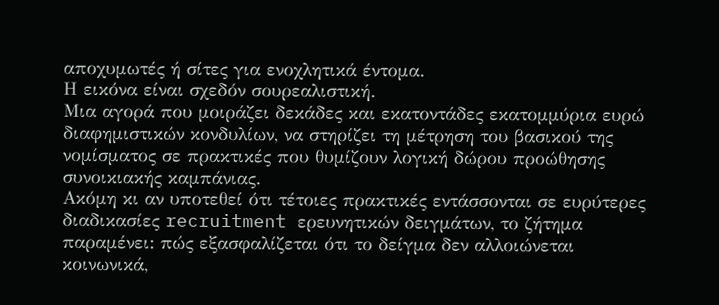αποχυμωτές ή σίτες για ενοχλητικά έντομα.
Η εικόνα είναι σχεδόν σουρεαλιστική.
Μια αγορά που μοιράζει δεκάδες και εκατοντάδες εκατομμύρια ευρώ διαφημιστικών κονδυλίων, να στηρίζει τη μέτρηση του βασικού της νομίσματος σε πρακτικές που θυμίζουν λογική δώρου προώθησης συνοικιακής καμπάνιας.
Ακόμη κι αν υποτεθεί ότι τέτοιες πρακτικές εντάσσονται σε ευρύτερες διαδικασίες recruitment ερευνητικών δειγμάτων, το ζήτημα παραμένει: πώς εξασφαλίζεται ότι το δείγμα δεν αλλοιώνεται κοινωνικά,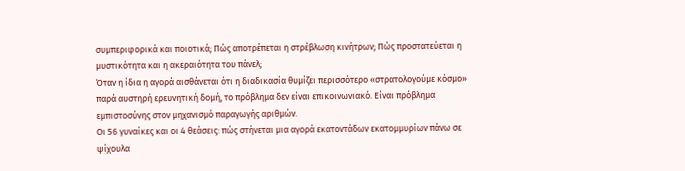συμπεριφορικά και ποιοτικά; Πώς αποτρέπεται η στρέβλωση κινήτρων; Πώς προστατεύεται η μυστικότητα και η ακεραιότητα του πάνελ;
Όταν η ίδια η αγορά αισθάνεται ότι η διαδικασία θυμίζει περισσότερο «στρατολογούμε κόσμο» παρά αυστηρή ερευνητική δομή, το πρόβλημα δεν είναι επικοινωνιακό. Είναι πρόβλημα εμπιστοσύνης στον μηχανισμό παραγωγής αριθμών.
Οι 56 γυναίκες και οι 4 θεάσεις: πώς στήνεται μια αγορά εκατοντάδων εκατομμυρίων πάνω σε ψίχουλα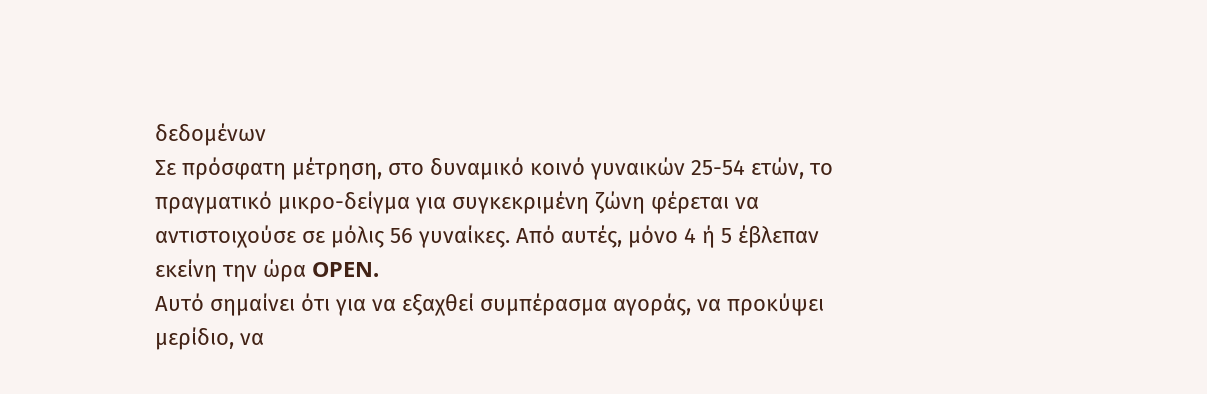δεδομένων
Σε πρόσφατη μέτρηση, στο δυναμικό κοινό γυναικών 25-54 ετών, το πραγματικό μικρο-δείγμα για συγκεκριμένη ζώνη φέρεται να αντιστοιχούσε σε μόλις 56 γυναίκες. Από αυτές, μόνο 4 ή 5 έβλεπαν εκείνη την ώρα OPEN.
Αυτό σημαίνει ότι για να εξαχθεί συμπέρασμα αγοράς, να προκύψει μερίδιο, να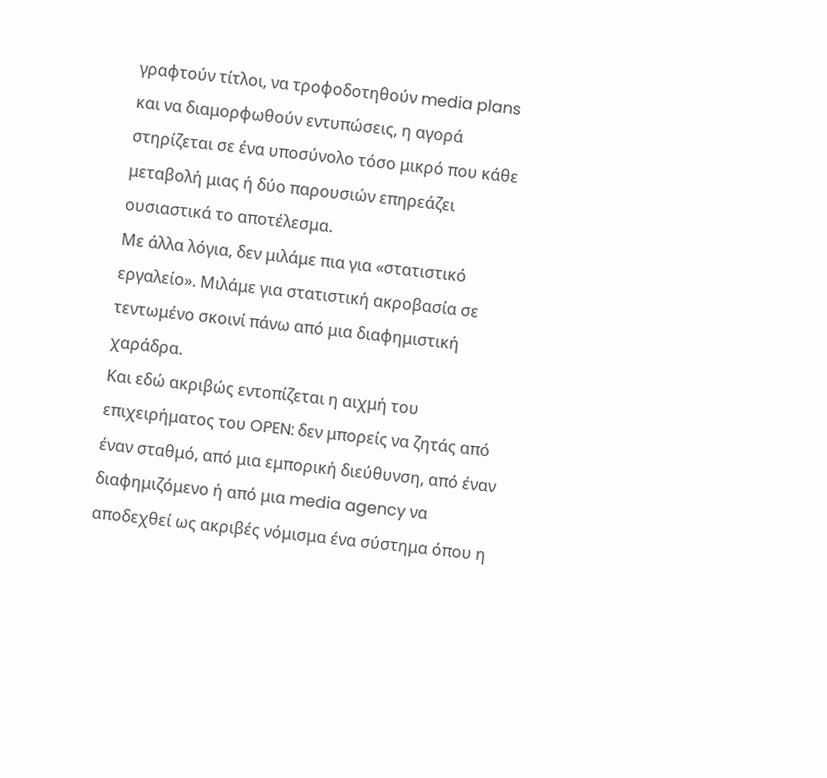γραφτούν τίτλοι, να τροφοδοτηθούν media plans και να διαμορφωθούν εντυπώσεις, η αγορά στηρίζεται σε ένα υποσύνολο τόσο μικρό που κάθε μεταβολή μιας ή δύο παρουσιών επηρεάζει ουσιαστικά το αποτέλεσμα.
Με άλλα λόγια, δεν μιλάμε πια για «στατιστικό εργαλείο». Μιλάμε για στατιστική ακροβασία σε τεντωμένο σκοινί πάνω από μια διαφημιστική χαράδρα.
Και εδώ ακριβώς εντοπίζεται η αιχμή του επιχειρήματος του OPEN: δεν μπορείς να ζητάς από έναν σταθμό, από μια εμπορική διεύθυνση, από έναν διαφημιζόμενο ή από μια media agency να αποδεχθεί ως ακριβές νόμισμα ένα σύστημα όπου η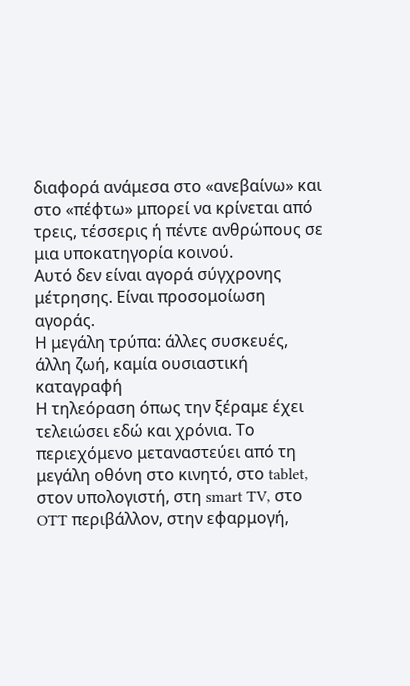διαφορά ανάμεσα στο «ανεβαίνω» και στο «πέφτω» μπορεί να κρίνεται από τρεις, τέσσερις ή πέντε ανθρώπους σε μια υποκατηγορία κοινού.
Αυτό δεν είναι αγορά σύγχρονης μέτρησης. Είναι προσομοίωση αγοράς.
Η μεγάλη τρύπα: άλλες συσκευές, άλλη ζωή, καμία ουσιαστική καταγραφή
Η τηλεόραση όπως την ξέραμε έχει τελειώσει εδώ και χρόνια. Το περιεχόμενο μεταναστεύει από τη μεγάλη οθόνη στο κινητό, στο tablet, στον υπολογιστή, στη smart TV, στο OTT περιβάλλον, στην εφαρμογή,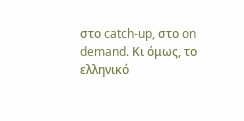στο catch-up, στο on demand. Κι όμως, το ελληνικό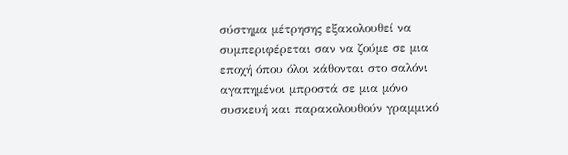σύστημα μέτρησης εξακολουθεί να συμπεριφέρεται σαν να ζούμε σε μια εποχή όπου όλοι κάθονται στο σαλόνι αγαπημένοι μπροστά σε μια μόνο συσκευή και παρακολουθούν γραμμικό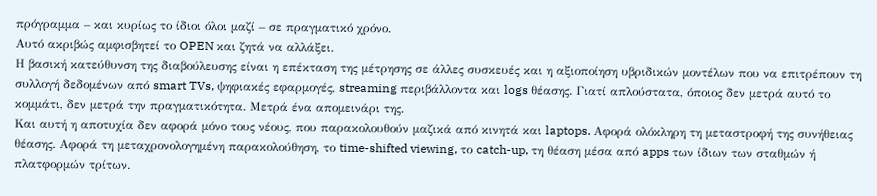πρόγραμμα – και κυρίως το ίδιοι όλοι μαζί – σε πραγματικό χρόνο.
Αυτό ακριβώς αμφισβητεί το OPEN και ζητά να αλλάξει.
Η βασική κατεύθυνση της διαβούλευσης είναι η επέκταση της μέτρησης σε άλλες συσκευές και η αξιοποίηση υβριδικών μοντέλων που να επιτρέπουν τη συλλογή δεδομένων από smart TVs, ψηφιακές εφαρμογές, streaming περιβάλλοντα και logs θέασης. Γιατί απλούστατα, όποιος δεν μετρά αυτό το κομμάτι, δεν μετρά την πραγματικότητα. Μετρά ένα απομεινάρι της.
Και αυτή η αποτυχία δεν αφορά μόνο τους νέους, που παρακολουθούν μαζικά από κινητά και laptops. Αφορά ολόκληρη τη μεταστροφή της συνήθειας θέασης. Αφορά τη μεταχρονολογημένη παρακολούθηση, το time-shifted viewing, το catch-up, τη θέαση μέσα από apps των ίδιων των σταθμών ή πλατφορμών τρίτων.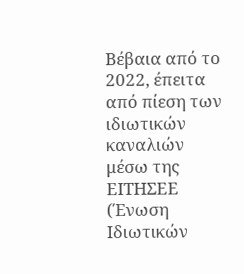Βέβαια από το 2022, έπειτα από πίεση των ιδιωτικών καναλιών μέσω της ΕΙΤΗΣΕΕ (Ένωση Ιδιωτικών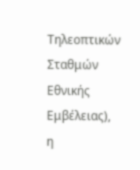Τηλεοπτικών Σταθμών Εθνικής Εμβέλειας), η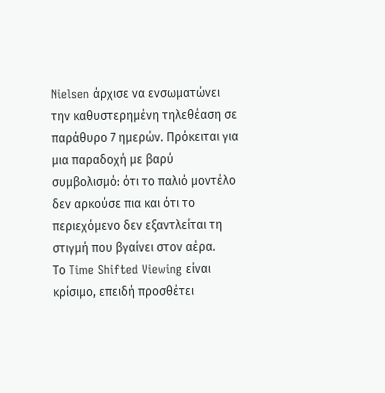Nielsen άρχισε να ενσωματώνει την καθυστερημένη τηλεθέαση σε παράθυρο 7 ημερών. Πρόκειται για μια παραδοχή με βαρύ συμβολισμό: ότι το παλιό μοντέλο δεν αρκούσε πια και ότι το περιεχόμενο δεν εξαντλείται τη στιγμή που βγαίνει στον αέρα.
Το Time Shifted Viewing είναι κρίσιμο, επειδή προσθέτει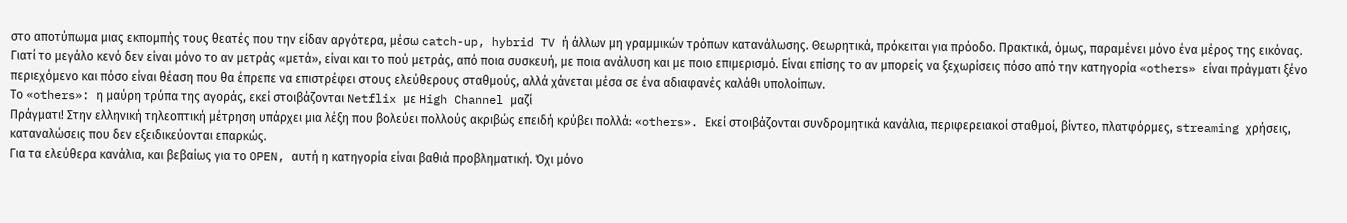στο αποτύπωμα μιας εκπομπής τους θεατές που την είδαν αργότερα, μέσω catch-up, hybrid TV ή άλλων μη γραμμικών τρόπων κατανάλωσης. Θεωρητικά, πρόκειται για πρόοδο. Πρακτικά, όμως, παραμένει μόνο ένα μέρος της εικόνας.
Γιατί το μεγάλο κενό δεν είναι μόνο το αν μετράς «μετά», είναι και το πού μετράς, από ποια συσκευή, με ποια ανάλυση και με ποιο επιμερισμό. Είναι επίσης το αν μπορείς να ξεχωρίσεις πόσο από την κατηγορία «others» είναι πράγματι ξένο περιεχόμενο και πόσο είναι θέαση που θα έπρεπε να επιστρέφει στους ελεύθερους σταθμούς, αλλά χάνεται μέσα σε ένα αδιαφανές καλάθι υπολοίπων.
Το «others»: η μαύρη τρύπα της αγοράς, εκεί στοιβάζονται Netflix με High Channel μαζί
Πράγματι! Στην ελληνική τηλεοπτική μέτρηση υπάρχει μια λέξη που βολεύει πολλούς ακριβώς επειδή κρύβει πολλά: «others». Εκεί στοιβάζονται συνδρομητικά κανάλια, περιφερειακοί σταθμοί, βίντεο, πλατφόρμες, streaming χρήσεις, καταναλώσεις που δεν εξειδικεύονται επαρκώς.
Για τα ελεύθερα κανάλια, και βεβαίως για το OPEN, αυτή η κατηγορία είναι βαθιά προβληματική. Όχι μόνο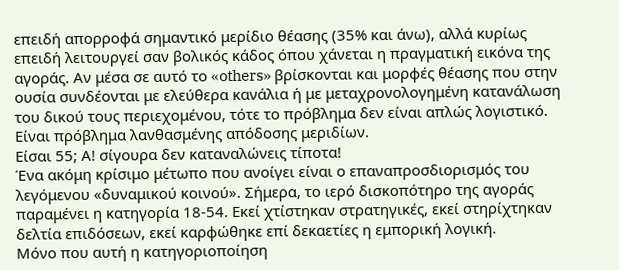επειδή απορροφά σημαντικό μερίδιο θέασης (35% και άνω), αλλά κυρίως επειδή λειτουργεί σαν βολικός κάδος όπου χάνεται η πραγματική εικόνα της αγοράς. Αν μέσα σε αυτό το «others» βρίσκονται και μορφές θέασης που στην ουσία συνδέονται με ελεύθερα κανάλια ή με μεταχρονολογημένη κατανάλωση του δικού τους περιεχομένου, τότε το πρόβλημα δεν είναι απλώς λογιστικό. Είναι πρόβλημα λανθασμένης απόδοσης μεριδίων.
Είσαι 55; Α! σίγουρα δεν καταναλώνεις τίποτα!
Ένα ακόμη κρίσιμο μέτωπο που ανοίγει είναι ο επαναπροσδιορισμός του λεγόμενου «δυναμικού κοινού». Σήμερα, το ιερό δισκοπότηρο της αγοράς παραμένει η κατηγορία 18-54. Εκεί χτίστηκαν στρατηγικές, εκεί στηρίχτηκαν δελτία επιδόσεων, εκεί καρφώθηκε επί δεκαετίες η εμπορική λογική.
Μόνο που αυτή η κατηγοριοποίηση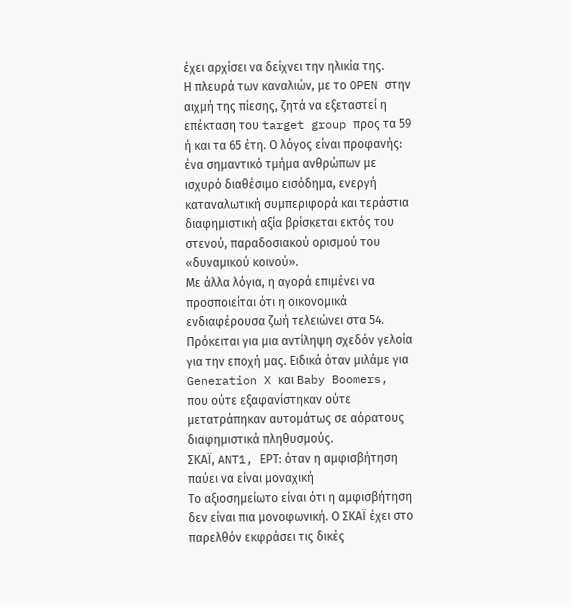έχει αρχίσει να δείχνει την ηλικία της.
Η πλευρά των καναλιών, με το OPEN στην αιχμή της πίεσης, ζητά να εξεταστεί η επέκταση του target group προς τα 59 ή και τα 65 έτη. Ο λόγος είναι προφανής: ένα σημαντικό τμήμα ανθρώπων με ισχυρό διαθέσιμο εισόδημα, ενεργή καταναλωτική συμπεριφορά και τεράστια διαφημιστική αξία βρίσκεται εκτός του στενού, παραδοσιακού ορισμού του «δυναμικού κοινού».
Με άλλα λόγια, η αγορά επιμένει να προσποιείται ότι η οικονομικά ενδιαφέρουσα ζωή τελειώνει στα 54. Πρόκειται για μια αντίληψη σχεδόν γελοία για την εποχή μας. Ειδικά όταν μιλάμε για Generation X και Baby Boomers, που ούτε εξαφανίστηκαν ούτε μετατράπηκαν αυτομάτως σε αόρατους διαφημιστικά πληθυσμούς.
ΣΚΑΪ, ANT1, ΕΡΤ: όταν η αμφισβήτηση παύει να είναι μοναχική
Το αξιοσημείωτο είναι ότι η αμφισβήτηση δεν είναι πια μονοφωνική. Ο ΣΚΑΪ έχει στο παρελθόν εκφράσει τις δικές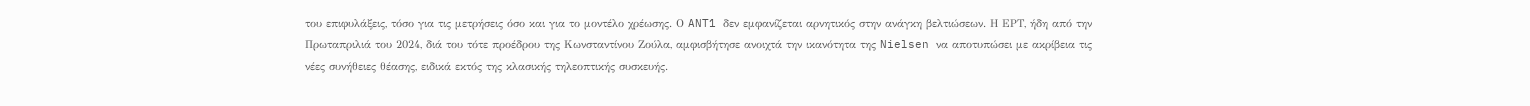του επιφυλάξεις, τόσο για τις μετρήσεις όσο και για το μοντέλο χρέωσης. Ο ANT1 δεν εμφανίζεται αρνητικός στην ανάγκη βελτιώσεων. Η ΕΡΤ, ήδη από την Πρωταπριλιά του 2024, διά του τότε προέδρου της Κωνσταντίνου Ζούλα, αμφισβήτησε ανοιχτά την ικανότητα της Nielsen να αποτυπώσει με ακρίβεια τις νέες συνήθειες θέασης, ειδικά εκτός της κλασικής τηλεοπτικής συσκευής.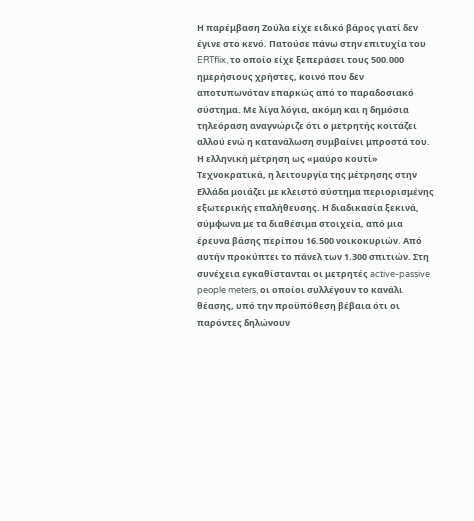Η παρέμβαση Ζούλα είχε ειδικό βάρος γιατί δεν έγινε στο κενό. Πατούσε πάνω στην επιτυχία του ERTflix, το οποίο είχε ξεπεράσει τους 500.000 ημερήσιους χρήστες, κοινό που δεν αποτυπωνόταν επαρκώς από το παραδοσιακό σύστημα. Με λίγα λόγια, ακόμη και η δημόσια τηλεόραση αναγνώριζε ότι ο μετρητής κοιτάζει αλλού ενώ η κατανάλωση συμβαίνει μπροστά του.
Η ελληνική μέτρηση ως «μαύρο κουτί»
Τεχνοκρατικά, η λειτουργία της μέτρησης στην Ελλάδα μοιάζει με κλειστό σύστημα περιορισμένης εξωτερικής επαλήθευσης. Η διαδικασία ξεκινά, σύμφωνα με τα διαθέσιμα στοιχεία, από μια έρευνα βάσης περίπου 16.500 νοικοκυριών. Από αυτήν προκύπτει το πάνελ των 1.300 σπιτιών. Στη συνέχεια εγκαθίστανται οι μετρητές active-passive people meters, οι οποίοι συλλέγουν το κανάλι θέασης, υπό την προϋπόθεση βέβαια ότι οι παρόντες δηλώνουν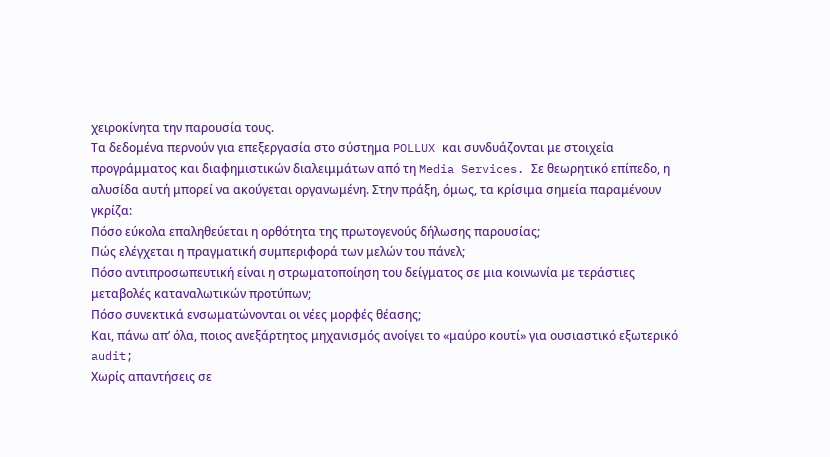χειροκίνητα την παρουσία τους.
Τα δεδομένα περνούν για επεξεργασία στο σύστημα POLLUX και συνδυάζονται με στοιχεία προγράμματος και διαφημιστικών διαλειμμάτων από τη Media Services. Σε θεωρητικό επίπεδο, η αλυσίδα αυτή μπορεί να ακούγεται οργανωμένη. Στην πράξη, όμως, τα κρίσιμα σημεία παραμένουν γκρίζα:
Πόσο εύκολα επαληθεύεται η ορθότητα της πρωτογενούς δήλωσης παρουσίας;
Πώς ελέγχεται η πραγματική συμπεριφορά των μελών του πάνελ;
Πόσο αντιπροσωπευτική είναι η στρωματοποίηση του δείγματος σε μια κοινωνία με τεράστιες μεταβολές καταναλωτικών προτύπων;
Πόσο συνεκτικά ενσωματώνονται οι νέες μορφές θέασης;
Και, πάνω απ’ όλα, ποιος ανεξάρτητος μηχανισμός ανοίγει το «μαύρο κουτί» για ουσιαστικό εξωτερικό audit;
Χωρίς απαντήσεις σε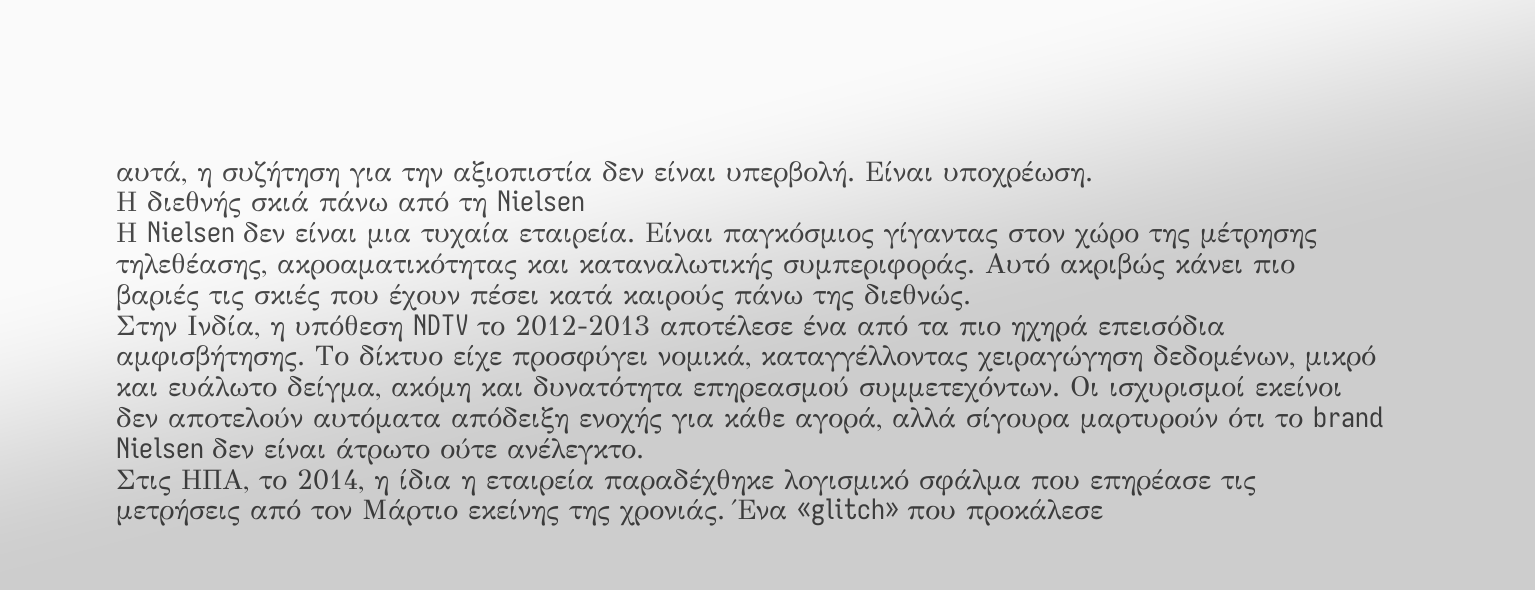αυτά, η συζήτηση για την αξιοπιστία δεν είναι υπερβολή. Είναι υποχρέωση.
Η διεθνής σκιά πάνω από τη Nielsen
Η Nielsen δεν είναι μια τυχαία εταιρεία. Είναι παγκόσμιος γίγαντας στον χώρο της μέτρησης τηλεθέασης, ακροαματικότητας και καταναλωτικής συμπεριφοράς. Αυτό ακριβώς κάνει πιο βαριές τις σκιές που έχουν πέσει κατά καιρούς πάνω της διεθνώς.
Στην Ινδία, η υπόθεση NDTV το 2012-2013 αποτέλεσε ένα από τα πιο ηχηρά επεισόδια αμφισβήτησης. Το δίκτυο είχε προσφύγει νομικά, καταγγέλλοντας χειραγώγηση δεδομένων, μικρό και ευάλωτο δείγμα, ακόμη και δυνατότητα επηρεασμού συμμετεχόντων. Οι ισχυρισμοί εκείνοι δεν αποτελούν αυτόματα απόδειξη ενοχής για κάθε αγορά, αλλά σίγουρα μαρτυρούν ότι το brand Nielsen δεν είναι άτρωτο ούτε ανέλεγκτο.
Στις ΗΠΑ, το 2014, η ίδια η εταιρεία παραδέχθηκε λογισμικό σφάλμα που επηρέασε τις μετρήσεις από τον Μάρτιο εκείνης της χρονιάς. Ένα «glitch» που προκάλεσε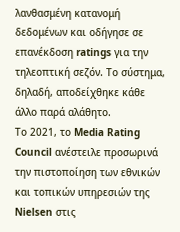λανθασμένη κατανομή δεδομένων και οδήγησε σε επανέκδοση ratings για την τηλεοπτική σεζόν. Το σύστημα, δηλαδή, αποδείχθηκε κάθε άλλο παρά αλάθητο.
Το 2021, το Media Rating Council ανέστειλε προσωρινά την πιστοποίηση των εθνικών και τοπικών υπηρεσιών της Nielsen στις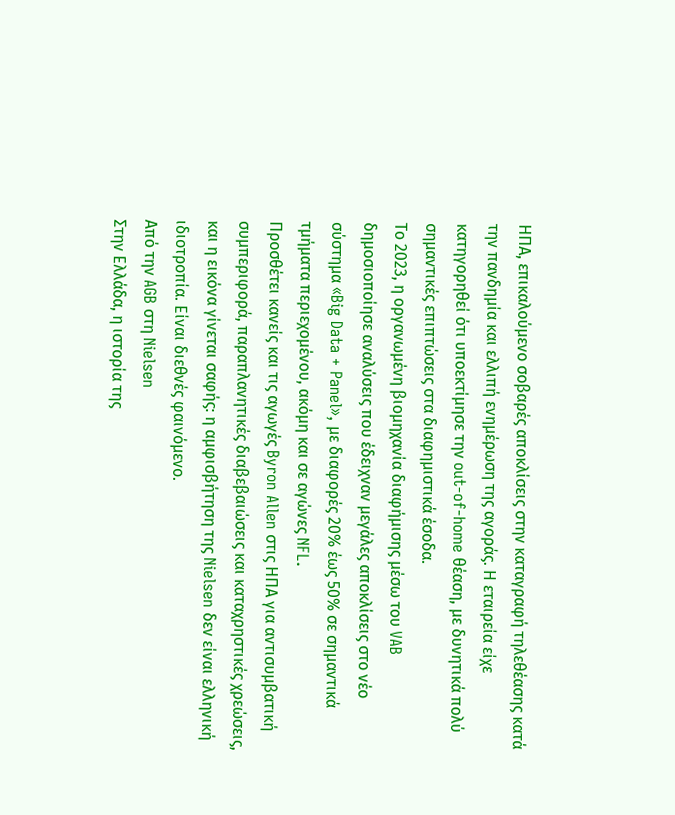ΗΠΑ, επικαλούμενο σοβαρές αποκλίσεις στην καταγραφή τηλεθέασης κατά την πανδημία και ελλιπή ενημέρωση της αγοράς. Η εταιρεία είχε κατηγορηθεί ότι υποεκτίμησε την out-of-home θέαση, με δυνητικά πολύ σημαντικές επιπτώσεις στα διαφημιστικά έσοδα.
Το 2023, η οργανωμένη βιομηχανία διαφήμισης μέσω του VAB δημοσιοποίησε αναλύσεις που έδειχναν μεγάλες αποκλίσεις στο νέο σύστημα «Big Data + Panel», με διαφορές 20% έως 50% σε σημαντικά τμήματα περιεχομένου, ακόμη και σε αγώνες NFL.
Προσθέτει κανείς και τις αγωγές Byron Allen στις ΗΠΑ για αντισυμβατική συμπεριφορά, παραπλανητικές διαβεβαιώσεις και καταχρηστικές χρεώσεις, και η εικόνα γίνεται σαφής: η αμφισβήτηση της Nielsen δεν είναι ελληνική ιδιοτροπία. Είναι διεθνές φαινόμενο.
Από την AGB στη Nielsen
Στην Ελλάδα, η ιστορία της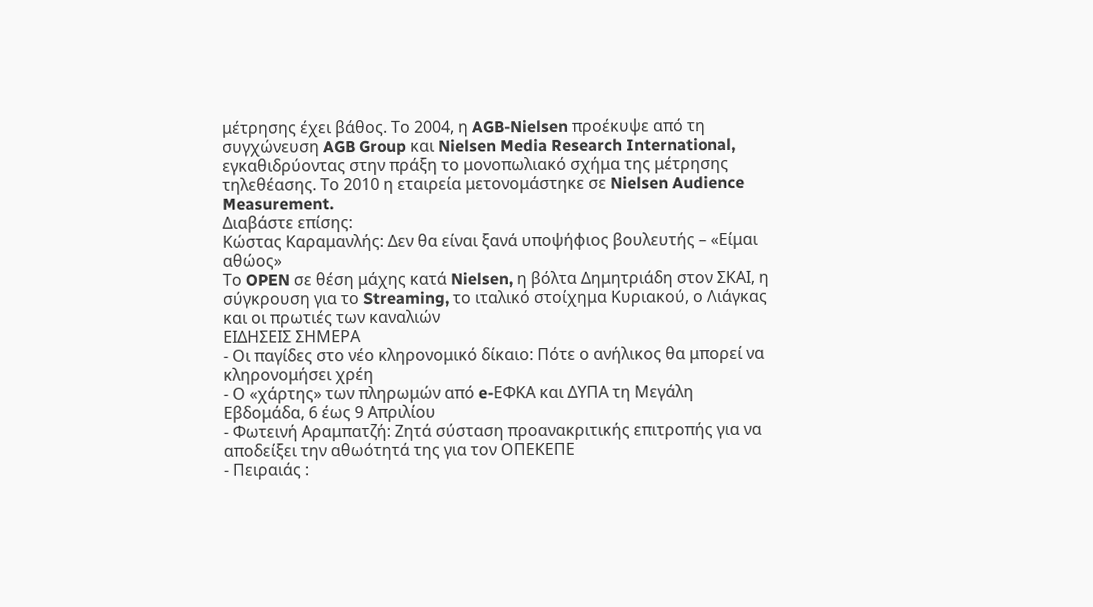μέτρησης έχει βάθος. Το 2004, η AGB-Nielsen προέκυψε από τη συγχώνευση AGB Group και Nielsen Media Research International, εγκαθιδρύοντας στην πράξη το μονοπωλιακό σχήμα της μέτρησης τηλεθέασης. Το 2010 η εταιρεία μετονομάστηκε σε Nielsen Audience Measurement.
Διαβάστε επίσης:
Κώστας Καραμανλής: Δεν θα είναι ξανά υποψήφιος βουλευτής – «Είμαι αθώος»
Το OPEN σε θέση μάχης κατά Nielsen, η βόλτα Δημητριάδη στον ΣΚΑΙ, η σύγκρουση για το Streaming, το ιταλικό στοίχημα Κυριακού, ο Λιάγκας και οι πρωτιές των καναλιών
ΕΙΔΗΣΕΙΣ ΣΗΜΕΡΑ
- Οι παγίδες στο νέο κληρονομικό δίκαιο: Πότε ο ανήλικος θα μπορεί να κληρονομήσει χρέη
- Ο «χάρτης» των πληρωμών από e-ΕΦΚΑ και ΔΥΠΑ τη Μεγάλη Εβδομάδα, 6 έως 9 Απριλίου
- Φωτεινή Αραμπατζή: Ζητά σύσταση προανακριτικής επιτροπής για να αποδείξει την αθωότητά της για τον ΟΠΕΚΕΠΕ
- Πειραιάς :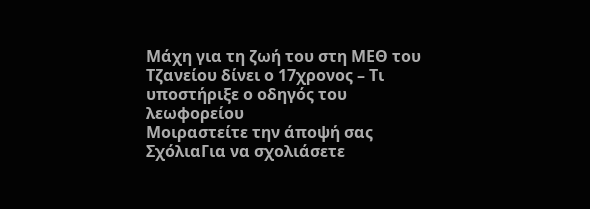Μάχη για τη ζωή του στη ΜΕΘ του Τζανείου δίνει ο 17χρονος – Τι υποστήριξε ο οδηγός του λεωφορείου
Μοιραστείτε την άποψή σας
ΣχόλιαΓια να σχολιάσετε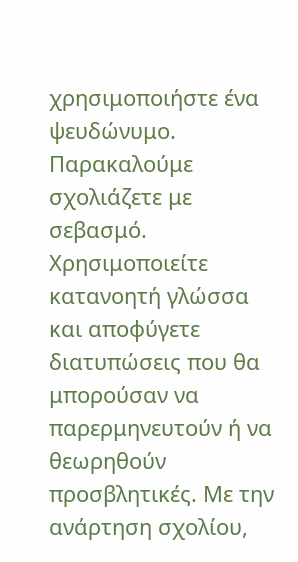χρησιμοποιήστε ένα ψευδώνυμο. Παρακαλούμε σχολιάζετε με σεβασμό. Χρησιμοποιείτε κατανοητή γλώσσα και αποφύγετε διατυπώσεις που θα μπορούσαν να παρερμηνευτούν ή να θεωρηθούν προσβλητικές. Με την ανάρτηση σχολίου,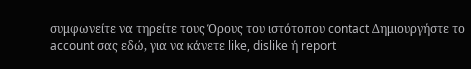συμφωνείτε να τηρείτε τους Όρους του ιστότοπου contact Δημιουργήστε το account σας εδώ, για να κάνετε like, dislike ή report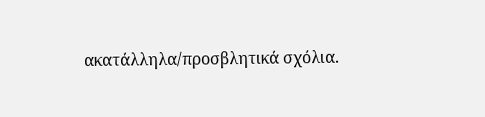ακατάλληλα/προσβλητικά σχόλια.